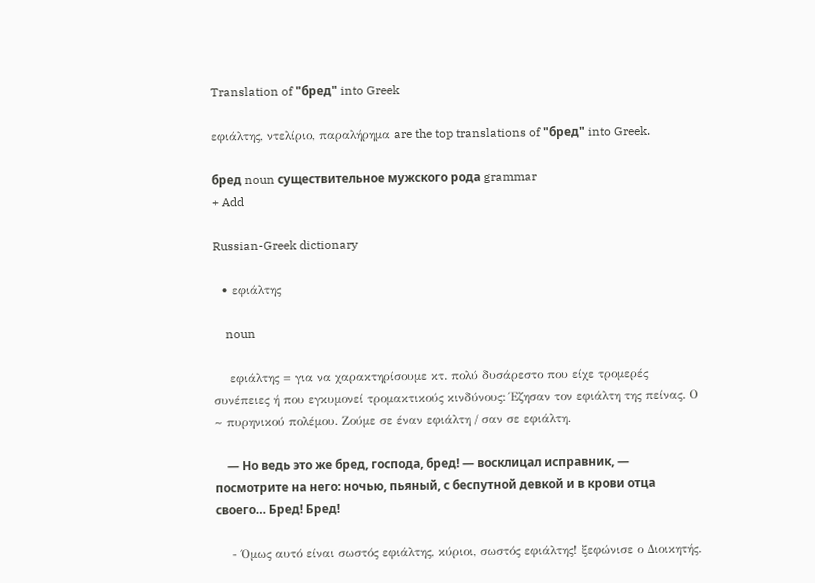Translation of "бред" into Greek

εφιάλτης, ντελίριο, παραλήρημα are the top translations of "бред" into Greek.

бред noun существительное мужского рода grammar
+ Add

Russian-Greek dictionary

  • εφιάλτης

    noun

    εφιάλτης = για να χαρακτηρίσουμε κτ. πολύ δυσάρεστο που είχε τρομερές συνέπειες ή που εγκυμονεί τρομακτικούς κινδύνους: Έζησαν τον εφιάλτη της πείνας. Ο ~ πυρηνικού πολέμου. Zούμε σε έναν εφιάλτη / σαν σε εφιάλτη.

    — Но ведь это же бред, господа, бред! — восклицал исправник, — посмотрите на него: ночью, пьяный, с беспутной девкой и в крови отца своего… Бред! Бред!

    - Όμως αυτό είναι σωστός εφιάλτης, κύριοι, σωστός εφιάλτης! ξεφώνισε ο Διοικητής.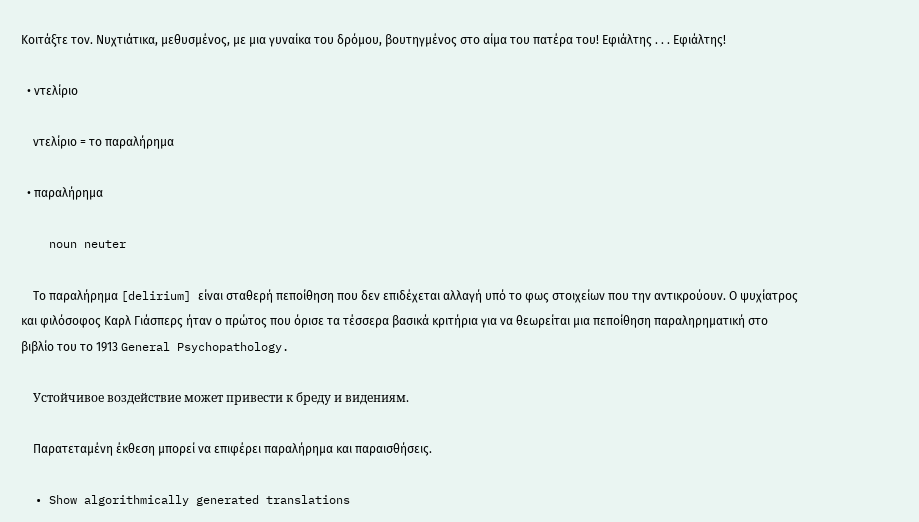Κοιτάξτε τον. Νυχτιάτικα, μεθυσμένος, με μια γυναίκα του δρόμου, βουτηγμένος στο αίμα του πατέρα του! Εφιάλτης . . . Εφιάλτης!

  • ντελίριο

    ντελίριο = το παραλήρημα

  • παραλήρημα

    noun neuter

    Το παραλήρημα [delirium] είναι σταθερή πεποίθηση που δεν επιδέχεται αλλαγή υπό το φως στοιχείων που την αντικρούουν. Ο ψυχίατρος και φιλόσοφος Καρλ Γιάσπερς ήταν ο πρώτος που όρισε τα τέσσερα βασικά κριτήρια για να θεωρείται μια πεποίθηση παραληρηματική στο βιβλίο του το 1913 General Psychopathology.

    Устойчивое воздействие может привести к бреду и видениям.

    Παρατεταμένη έκθεση μπορεί να επιφέρει παραλήρημα και παραισθήσεις.

  • Show algorithmically generated translations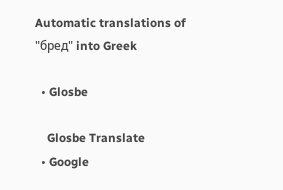Automatic translations of "бред" into Greek

  • Glosbe

    Glosbe Translate
  • Google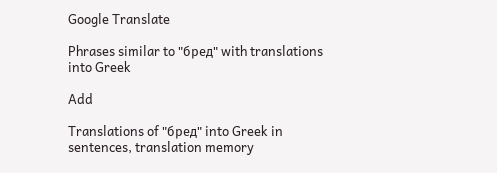Google Translate

Phrases similar to "бред" with translations into Greek

Add

Translations of "бред" into Greek in sentences, translation memory